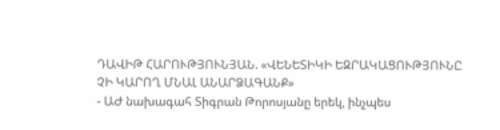ԴԱՎԻԹ ՀԱՐՈՒԹՅՈՒՆՅԱՆ. «ՎԵՆԵՏԻԿԻ ԵԶՐԱԿԱՑՈՒԹՅՈՒՆԸ ՉԻ ԿԱՐՈՂ ՄՆԱԼ ԱՆԱՐՁԱԳԱՆՔ»
- ԱԺ նախագահ Տիգրան Թորոսյանը երեկ, ինչպես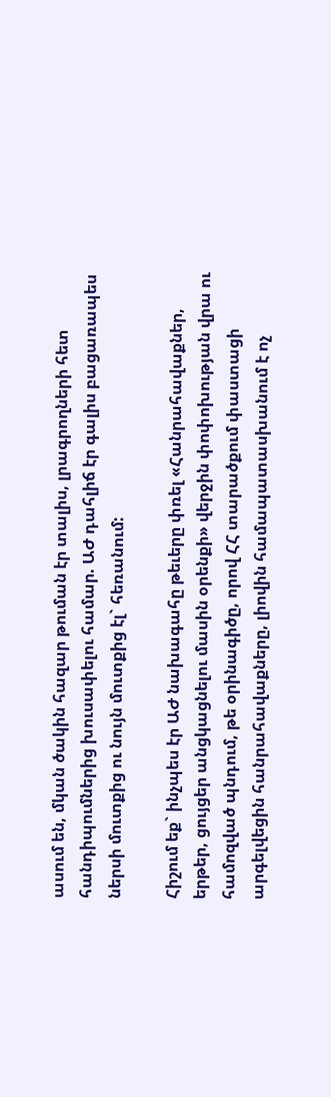ասում են, մկան ծակին հազար թուման էր տալիս, լրագրողների հետ հանդիպումներից խուսափելու համար. ԱԺ դահլիճ էր գալիս բացառապես ներսի մուտքից ու նույն մուտքից էլ` հեռանում:

Հիշում եք` ինչպես էր ԱԺ նախագահը թեւերը փռել «Հանրահավաքներ, երթեր, ցույցեր անցկացնելու մասին օրենքի» վերջին փոփոխության վրա ու համոզված պնդում, թե օրինագիծը, որով ՀՀ տարածքում փաստացի արգելվեցին հանրահավաքները, լիովին համապատասխանում է ոչ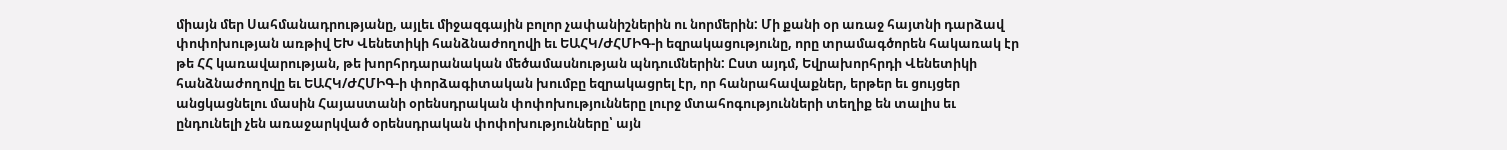միայն մեր Սահմանադրությանը, այլեւ միջազգային բոլոր չափանիշներին ու նորմերին: Մի քանի օր առաջ հայտնի դարձավ փոփոխության առթիվ ԵԽ Վենետիկի հանձնաժողովի եւ ԵԱՀԿ/ԺՀՄԻԳ-ի եզրակացությունը, որը տրամագծորեն հակառակ էր թե ՀՀ կառավարության, թե խորհրդարանական մեծամասնության պնդումներին: Ըստ այդմ, Եվրախորհրդի Վենետիկի հանձնաժողովը եւ ԵԱՀԿ/ԺՀՄԻԳ-ի փորձագիտական խումբը եզրակացրել էր, որ հանրահավաքներ, երթեր եւ ցույցեր անցկացնելու մասին Հայաստանի օրենսդրական փոփոխությունները լուրջ մտահոգությունների տեղիք են տալիս եւ ընդունելի չեն առաջարկված օրենսդրական փոփոխությունները՝ այն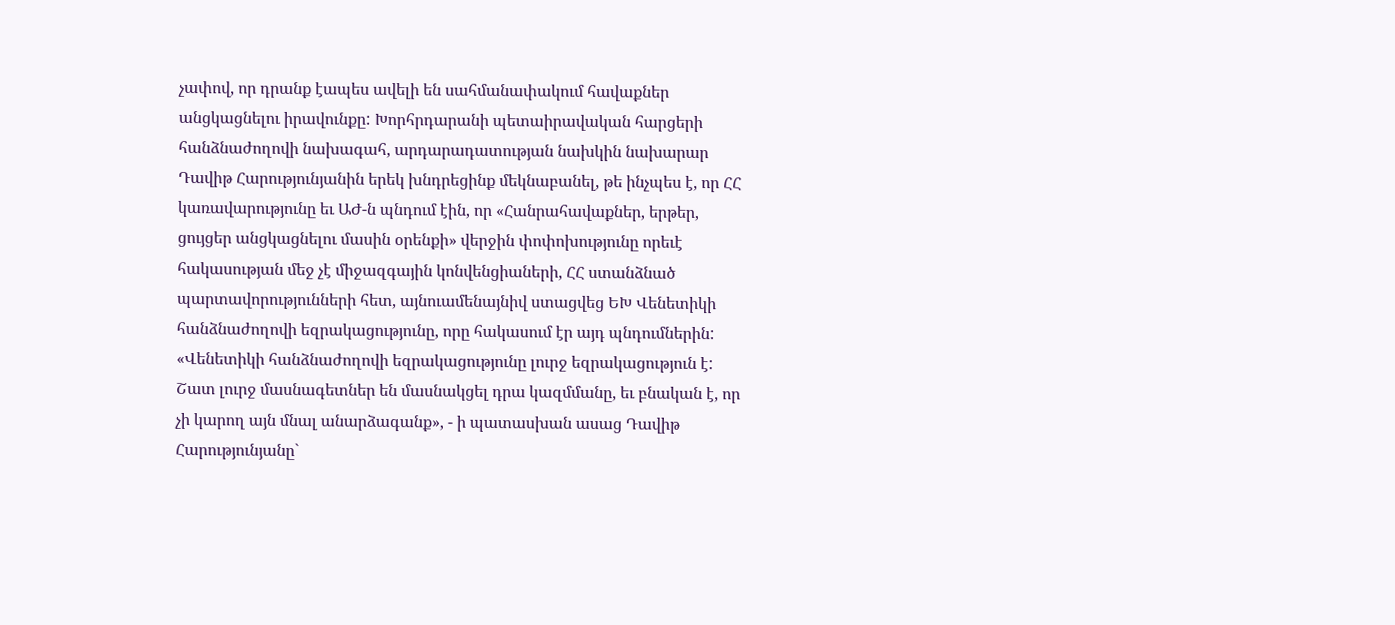չափով, որ դրանք էապես ավելի են սահմանափակում հավաքներ անցկացնելու իրավունքը: Խորհրդարանի պետաիրավական հարցերի հանձնաժողովի նախագահ, արդարադատության նախկին նախարար Դավիթ Հարությունյանին երեկ խնդրեցինք մեկնաբանել, թե ինչպես է, որ ՀՀ կառավարությունը եւ ԱԺ-ն պնդում էին, որ «Հանրահավաքներ, երթեր, ցույցեր անցկացնելու մասին օրենքի» վերջին փոփոխությունը որեւէ հակասության մեջ չէ միջազգային կոնվենցիաների, ՀՀ ստանձնած պարտավորությունների հետ, այնուամենայնիվ ստացվեց ԵԽ Վենետիկի հանձնաժողովի եզրակացությունը, որը հակասում էր այդ պնդումներին: «Վենետիկի հանձնաժողովի եզրակացությունը լուրջ եզրակացություն է: Շատ լուրջ մասնագետներ են մասնակցել դրա կազմմանը, եւ բնական է, որ չի կարող այն մնալ անարձագանք», - ի պատասխան ասաց Դավիթ Հարությունյանը`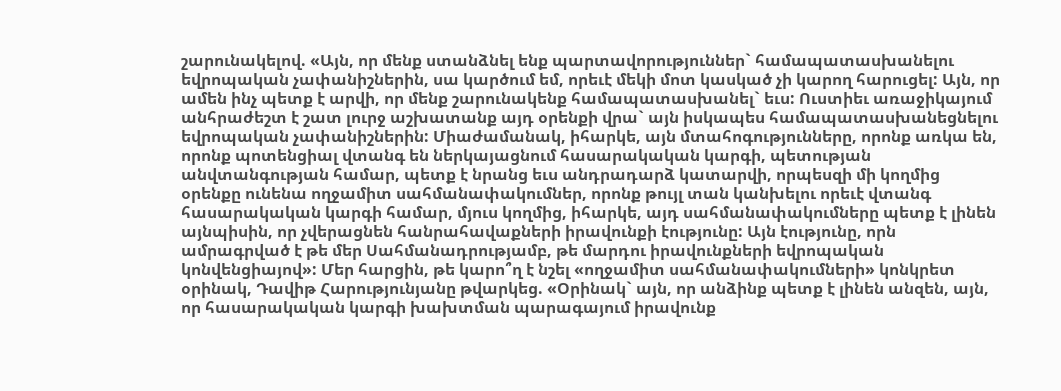շարունակելով. «Այն, որ մենք ստանձնել ենք պարտավորություններ` համապատասխանելու եվրոպական չափանիշներին, սա կարծում եմ, որեւէ մեկի մոտ կասկած չի կարող հարուցել: Այն, որ ամեն ինչ պետք է արվի, որ մենք շարունակենք համապատասխանել` եւս: Ուստիեւ առաջիկայում անհրաժեշտ է շատ լուրջ աշխատանք այդ օրենքի վրա` այն իսկապես համապատասխանեցնելու եվրոպական չափանիշներին: Միաժամանակ, իհարկե, այն մտահոգությունները, որոնք առկա են, որոնք պոտենցիալ վտանգ են ներկայացնում հասարակական կարգի, պետության անվտանգության համար, պետք է նրանց եւս անդրադարձ կատարվի, որպեսզի մի կողմից օրենքը ունենա ողջամիտ սահմանափակումներ, որոնք թույլ տան կանխելու որեւէ վտանգ հասարակական կարգի համար, մյուս կողմից, իհարկե, այդ սահմանափակումները պետք է լինեն այնպիսին, որ չվերացնեն հանրահավաքների իրավունքի էությունը: Այն էությունը, որն ամրագրված է թե մեր Սահմանադրությամբ, թե մարդու իրավունքների եվրոպական կոնվենցիայով»: Մեր հարցին, թե կարո՞ղ է նշել «ողջամիտ սահմանափակումների» կոնկրետ օրինակ, Դավիթ Հարությունյանը թվարկեց. «Օրինակ` այն, որ անձինք պետք է լինեն անզեն, այն, որ հասարակական կարգի խախտման պարագայում իրավունք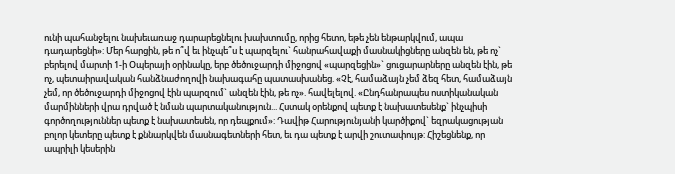ունի պահանջելու նախեւառաջ դարարեցնելու խախտումը, որից հետո, եթե չեն ենթարկվում, ապա դադարեցնի»: Մեր հարցին, թե ո՞վ եւ ինչպե՞ս է պարզելու` հանրահավաքի մասնակիցները անզեն են, թե ոչ` բերելով մարտի 1-ի Օպերայի օրինակը, երբ ծեծուջարդի միջոցով «պարզեցին»` ցուցարարները անզեն էին, թե ոչ, պետաիրավական հանձնաժողովի նախագահը պատասխանեց. «Չէ, համաձայն չեմ ձեզ հետ, համաձայն չեմ, որ ծեծուջարդի միջոցով էին պարզում` անզեն էին, թե ոչ». հավելելով. «Ընդհանրապես ոստիկանական մարմինների վրա դրված է նման պարտականություն... Հստակ օրենքով պետք է նախատեսենք` ինչպիսի գործողություններ պետք է նախատեսեն, որ դեպքում»: Դավիթ Հարությունյանի կարծիքով` եզրակացության բոլոր կետերը պետք է քննարկվեն մասնագետների հետ, եւ դա պետք է արվի շուտափույթ: Հիշեցնենք, որ ապրիլի կեսերին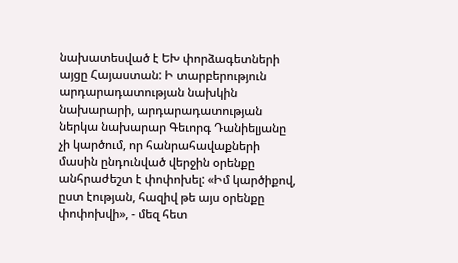նախատեսված է ԵԽ փորձագետների այցը Հայաստան: Ի տարբերություն արդարադատության նախկին նախարարի, արդարադատության ներկա նախարար Գեւորգ Դանիելյանը չի կարծում, որ հանրահավաքների մասին ընդունված վերջին օրենքը անհրաժեշտ է փոփոխել: «Իմ կարծիքով, ըստ էության, հազիվ թե այս օրենքը փոփոխվի», - մեզ հետ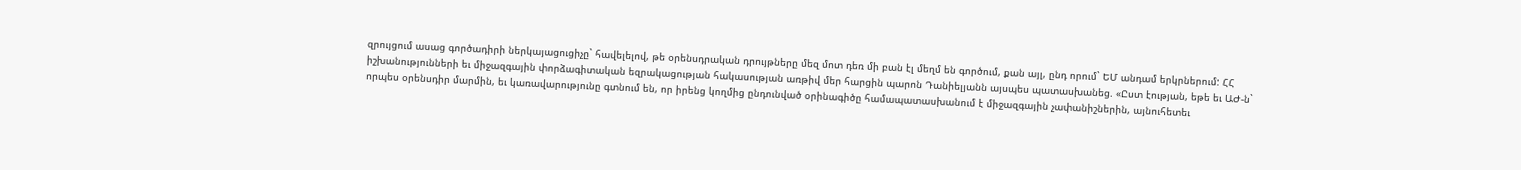զրույցում ասաց գործադիրի ներկայացուցիչը` հավելելով, թե օրենսդրական դրույթները մեզ մոտ դեռ մի բան էլ մեղմ են գործում, քան այլ, ընդ որում` ԵՄ անդամ երկրներում: ՀՀ իշխանությունների եւ միջազգային փորձագիտական եզրակացության հակասության առթիվ մեր հարցին պարոն Դանիելյանն այսպես պատասխանեց. «Ըստ էության, եթե եւ ԱԺ-ն` որպես օրենսդիր մարմին, եւ կառավարությունը գտնում են, որ իրենց կողմից ընդունված օրինագիծը համապատասխանում է միջազգային չափանիշներին, այնուհետեւ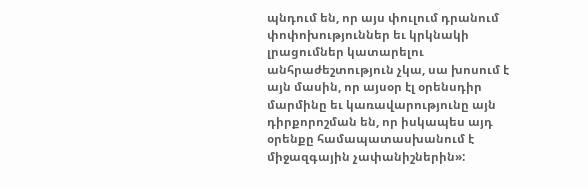պնդում են, որ այս փուլում դրանում փոփոխություններ եւ կրկնակի լրացումներ կատարելու անհրաժեշտություն չկա, սա խոսում է այն մասին, որ այսօր էլ օրենսդիր մարմինը եւ կառավարությունը այն դիրքորոշման են, որ իսկապես այդ օրենքը համապատասխանում է միջազգային չափանիշներին»: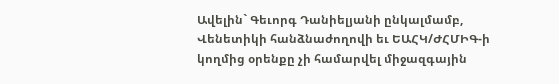Ավելին` Գեւորգ Դանիելյանի ընկալմամբ, Վենետիկի հանձնաժողովի եւ ԵԱՀԿ/ԺՀՄԻԳ-ի կողմից օրենքը չի համարվել միջազգային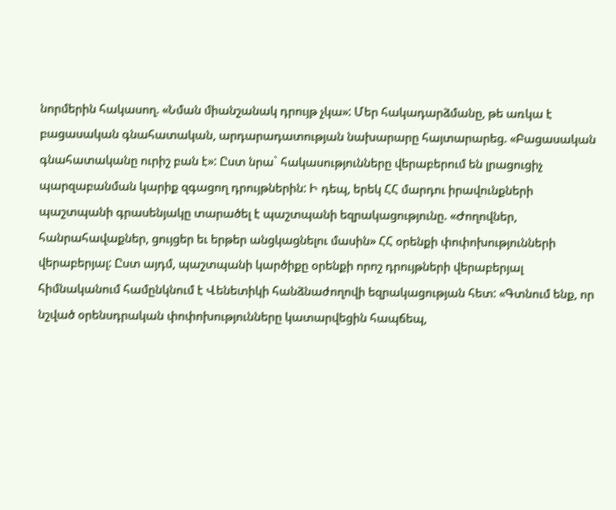նորմերին հակասող. «Նման միանշանակ դրույթ չկա»: Մեր հակադարձմանը, թե առկա է բացասական գնահատական, արդարադատության նախարարը հայտարարեց. «Բացասական գնահատականը ուրիշ բան է»: Ըստ նրա` հակասությունները վերաբերում են լրացուցիչ պարզաբանման կարիք զգացող դրույթներին: Ի դեպ, երեկ ՀՀ մարդու իրավունքների պաշտպանի գրասենյակը տարածել է պաշտպանի եզրակացությունը. «Ժողովներ, հանրահավաքներ, ցույցեր եւ երթեր անցկացնելու մասին» ՀՀ օրենքի փոփոխությունների վերաբերյալ: Ըստ այդմ, պաշտպանի կարծիքը օրենքի որոշ դրույթների վերաբերյալ հիմնականում համընկնում է Վենետիկի հանձնաժողովի եզրակացության հետ: «Գտնում ենք, որ նշված օրենսդրական փոփոխությունները կատարվեցին հապճեպ,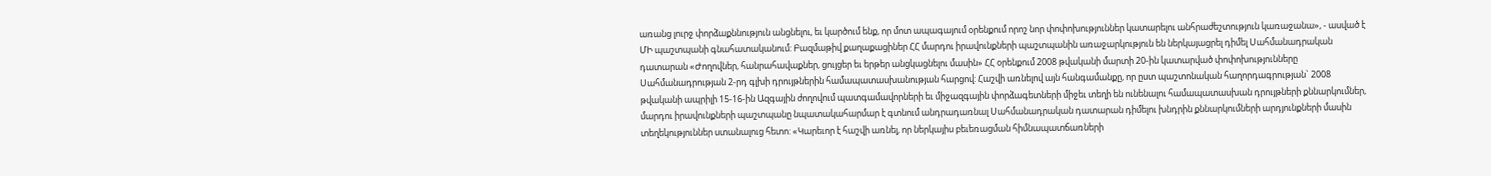առանց լուրջ փորձաքննություն անցնելու, եւ կարծում ենք, որ մոտ ապագայում օրենքում որոշ նոր փոփոխություններ կատարելու անհրաժեշտություն կառաջանա», - ասված է ՄԻ պաշտպանի գնահատականում: Բազմաթիվ քաղաքացիներ ՀՀ մարդու իրավունքների պաշտպանին առաջարկություն են ներկայացրել դիմել Սահմանադրական դատարան «Ժողովներ, հանրահավաքներ, ցույցեր եւ երթեր անցկացնելու մասին» ՀՀ օրենքում 2008 թվականի մարտի 20-ին կատարված փոփոխությունները Սահմանադրության 2-րդ գլխի դրույթներին համապատասխանության հարցով: Հաշվի առնելով այն հանգամանքը, որ ըստ պաշտոնական հաղորդագրության` 2008 թվականի ապրիլի 15-16-ին Ազգային ժողովում պատգամավորների եւ միջազգային փորձագետների միջեւ տեղի են ունենալու համապատասխան դրույթների քննարկումներ, մարդու իրավունքների պաշտպանը նպատակահարմար է գտնում անդրադառնալ Սահմանադրական դատարան դիմելու խնդրին քննարկումների արդյունքների մասին տեղեկություններ ստանալուց հետո: «Կարեւոր է հաշվի առնել, որ ներկայիս բեւեռացման հիմնապատճառների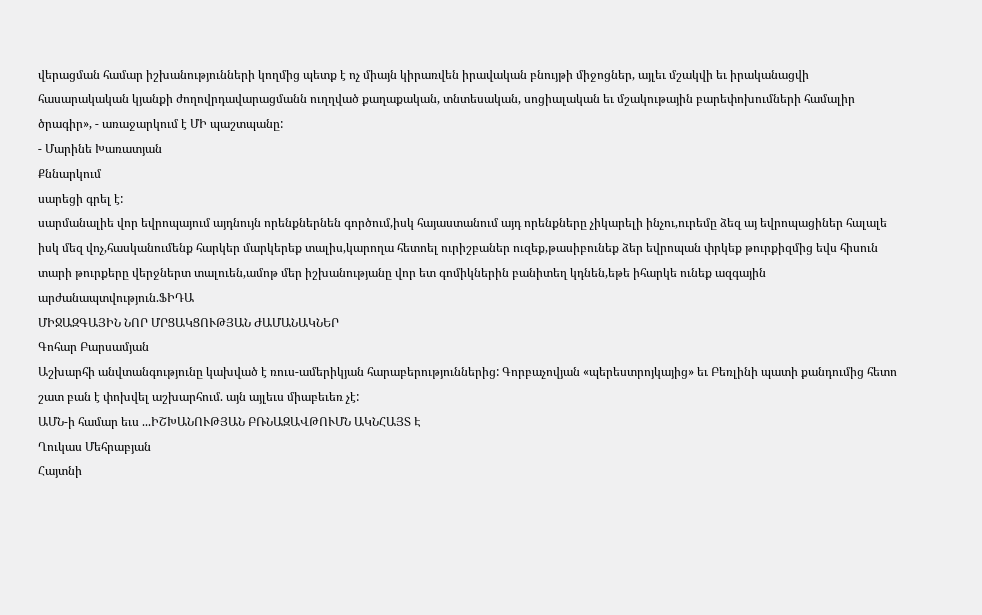վերացման համար իշխանությունների կողմից պետք է ոչ միայն կիրառվեն իրավական բնույթի միջոցներ, այլեւ մշակվի եւ իրականացվի հասարակական կյանքի ժողովրդավարացմանն ուղղված քաղաքական, տնտեսական, սոցիալական եւ մշակութային բարեփոխումների համալիր ծրագիր», - առաջարկում է ՄԻ պաշտպանը:
- Մարինե Խառատյան
Քննարկում
սարեցի գրել է:
սարմանալիե վոր եվրոպայում այդնույն որենքներնեն գործում,իսկ հայաստանում այդ որենքները չիկարելի ինչու,ուրեմը ձեզ այ եվրոպացիներ հալալե իսկ մեզ վոչ,հասկանումենք հարկեր մարկերեք տալիս,կարողա հետոել ուրիշբաներ ուզեք,թասիբունեք ձեր եվրոպան փրկեք թուրքիզմից եվս հիսուն տարի թուրքերը վերջներտ տալուեն,ամոթ մեր իշխանությանը վոր ետ գոմիկներին բանիտեղ կդնեն,եթե իհարկե ունեք ազգային արժանապտվություն.ՖԻԴԱ
ՄԻՋԱԶԳԱՅԻՆ ՆՈՐ ՄՐՑԱԿՑՈՒԹՅԱՆ ԺԱՄԱՆԱԿՆԵՐ
Գոհար Բարսամյան
Աշխարհի անվտանգությունը կախված է ռուս-ամերիկյան հարաբերություններից: Գորբաչովյան «պերեստրոյկայից» եւ Բեռլինի պատի քանդումից հետո շատ բան է փոխվել աշխարհում. այն այլեւս միաբեւեռ չէ:
ԱՄՆ-ի համար եւս ...ԻՇԽԱՆՈՒԹՅԱՆ ԲՌՆԱԶԱՎԹՈՒՄՆ ԱԿՆՀԱՅՏ Է
Ղուկաս Մեհրաբյան
Հայտնի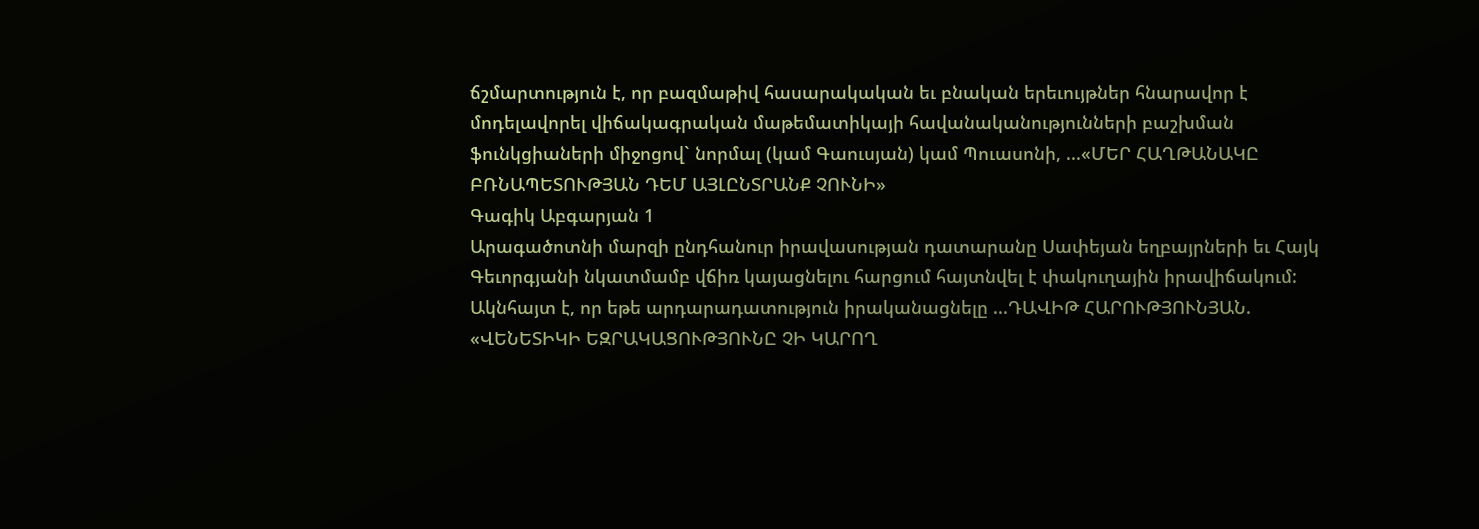ճշմարտություն է, որ բազմաթիվ հասարակական եւ բնական երեւույթներ հնարավոր է մոդելավորել վիճակագրական մաթեմատիկայի հավանականությունների բաշխման ֆունկցիաների միջոցով` նորմալ (կամ Գաուսյան) կամ Պուասոնի, ...«ՄԵՐ ՀԱՂԹԱՆԱԿԸ ԲՌՆԱՊԵՏՈՒԹՅԱՆ ԴԵՄ ԱՅԼԸՆՏՐԱՆՔ ՉՈՒՆԻ»
Գագիկ Աբգարյան 1
Արագածոտնի մարզի ընդհանուր իրավասության դատարանը Սափեյան եղբայրների եւ Հայկ Գեւորգյանի նկատմամբ վճիռ կայացնելու հարցում հայտնվել է փակուղային իրավիճակում: Ակնհայտ է, որ եթե արդարադատություն իրականացնելը ...ԴԱՎԻԹ ՀԱՐՈՒԹՅՈՒՆՅԱՆ. «ՎԵՆԵՏԻԿԻ ԵԶՐԱԿԱՑՈՒԹՅՈՒՆԸ ՉԻ ԿԱՐՈՂ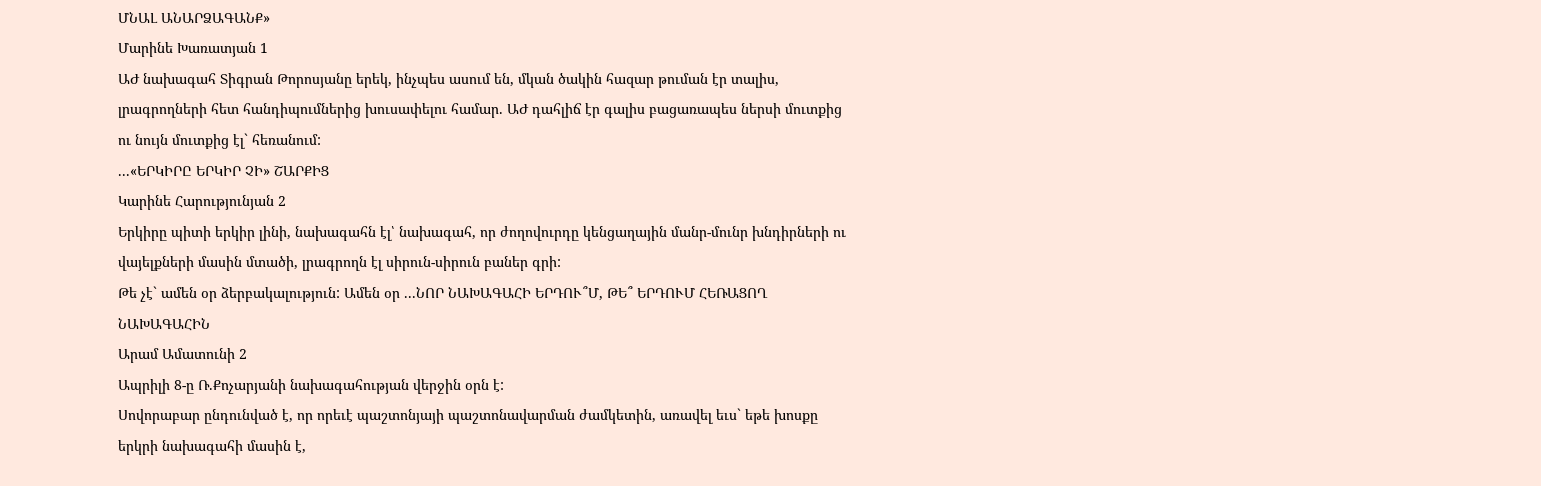ՄՆԱԼ ԱՆԱՐՁԱԳԱՆՔ»
Մարինե Խառատյան 1
ԱԺ նախագահ Տիգրան Թորոսյանը երեկ, ինչպես ասում են, մկան ծակին հազար թուման էր տալիս, լրագրողների հետ հանդիպումներից խուսափելու համար. ԱԺ դահլիճ էր գալիս բացառապես ներսի մուտքից ու նույն մուտքից էլ` հեռանում:
...«ԵՐԿԻՐԸ ԵՐԿԻՐ ՉԻ» ՇԱՐՔԻՑ
Կարինե Հարությունյան 2
Երկիրը պիտի երկիր լինի, նախագահն էլ՝ նախագահ, որ ժողովուրդը կենցաղային մանր-մունր խնդիրների ու վայելքների մասին մտածի, լրագրողն էլ սիրուն-սիրուն բաներ գրի:
Թե չէ` ամեն օր ձերբակալություն: Ամեն օր ...ՆՈՐ ՆԱԽԱԳԱՀԻ ԵՐԴՈՒ՞Մ, ԹԵ՞ ԵՐԴՈՒՄ ՀԵՌԱՑՈՂ ՆԱԽԱԳԱՀԻՆ
Արամ Ամատունի 2
Ապրիլի 8-ը Ռ.Քոչարյանի նախագահության վերջին օրն է:
Սովորաբար ընդունված է, որ որեւէ պաշտոնյայի պաշտոնավարման ժամկետին, առավել եւս` եթե խոսքը երկրի նախագահի մասին է,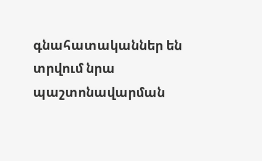գնահատականներ են տրվում նրա պաշտոնավարման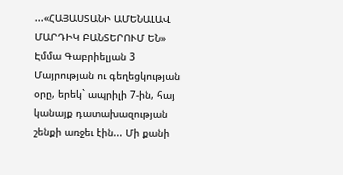...«ՀԱՅԱՍՏԱՆԻ ԱՄԵՆԱԼԱՎ ՄԱՐԴԻԿ ԲԱՆՏԵՐՈՒՄ ԵՆ»
Էմմա Գաբրիելյան 3
Մայրության ու գեղեցկության օրը, երեկ` ապրիլի 7-ին, հայ կանայք դատախազության շենքի առջեւ էին... Մի քանի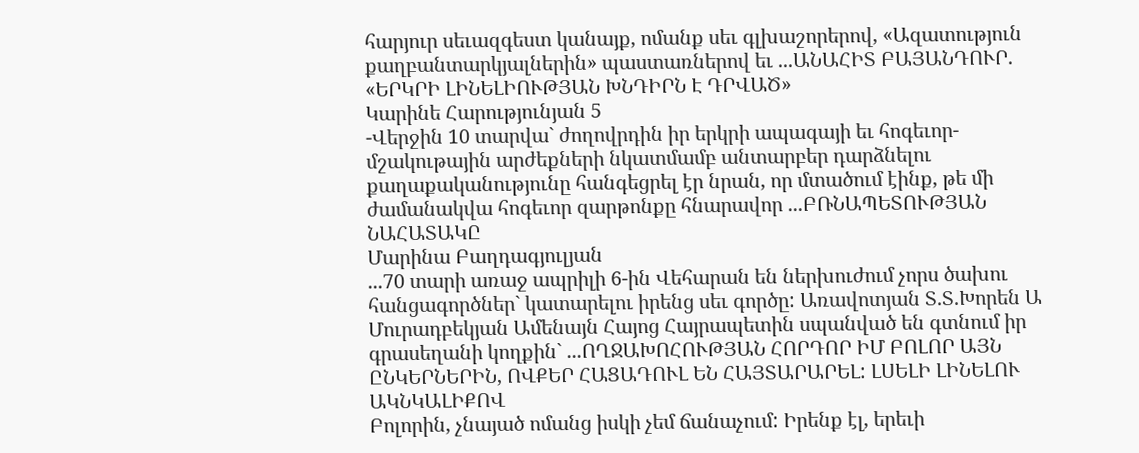հարյուր սեւազգեստ կանայք, ոմանք սեւ գլխաշորերով, «Ազատություն քաղբանտարկյալներին» պաստառներով եւ ...ԱՆԱՀԻՏ ԲԱՅԱՆԴՈՒՐ. «ԵՐԿՐԻ ԼԻՆԵԼԻՈՒԹՅԱՆ ԽՆԴԻՐՆ Է ԴՐՎԱԾ»
Կարինե Հարությունյան 5
-Վերջին 10 տարվա` ժողովրդին իր երկրի ապագայի եւ հոգեւոր-մշակութային արժեքների նկատմամբ անտարբեր դարձնելու քաղաքականությունը հանգեցրել էր նրան, որ մտածում էինք, թե մի ժամանակվա հոգեւոր զարթոնքը հնարավոր ...ԲՌՆԱՊԵՏՈՒԹՅԱՆ ՆԱՀԱՏԱԿԸ
Մարինա Բաղդագյուլյան
...70 տարի առաջ ապրիլի 6-ին Վեհարան են ներխուժում չորս ծախու հանցագործներ` կատարելու իրենց սեւ գործը: Առավոտյան Տ.Տ.Խորեն Ա Մուրադբեկյան Ամենայն Հայոց Հայրապետին սպանված են գտնում իր գրասեղանի կողքին` ...ՈՂՋԱԽՈՀՈՒԹՅԱՆ ՀՈՐԴՈՐ ԻՄ ԲՈԼՈՐ ԱՅՆ ԸՆԿԵՐՆԵՐԻՆ, ՈՎՔԵՐ ՀԱՑԱԴՈՒԼ ԵՆ ՀԱՅՏԱՐԱՐԵԼ: ԼՍԵԼԻ ԼԻՆԵԼՈՒ ԱԿՆԿԱԼԻՔՈՎ
Բոլորին, չնայած ոմանց իսկի չեմ ճանաչում: Իրենք էլ, երեւի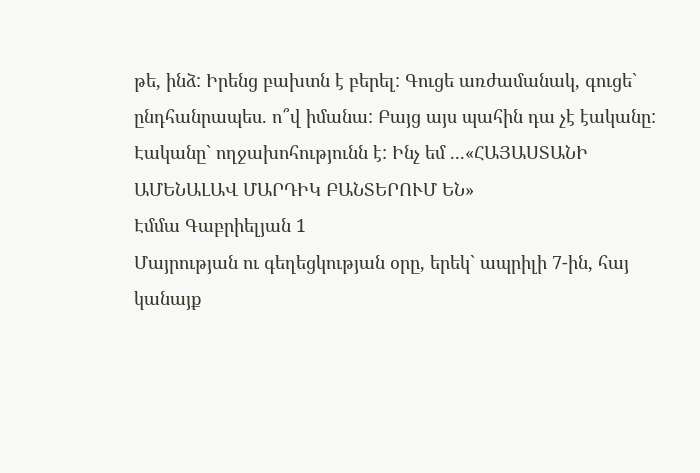թե, ինձ: Իրենց բախտն է բերել: Գուցե առժամանակ, գուցե` ընդհանրապես. ո՞վ իմանա: Բայց այս պահին դա չէ էականը:
Էականը` ողջախոհությունն է: Ինչ եմ ...«ՀԱՅԱՍՏԱՆԻ ԱՄԵՆԱԼԱՎ ՄԱՐԴԻԿ ԲԱՆՏԵՐՈՒՄ ԵՆ»
Էմմա Գաբրիելյան 1
Մայրության ու գեղեցկության օրը, երեկ` ապրիլի 7-ին, հայ կանայք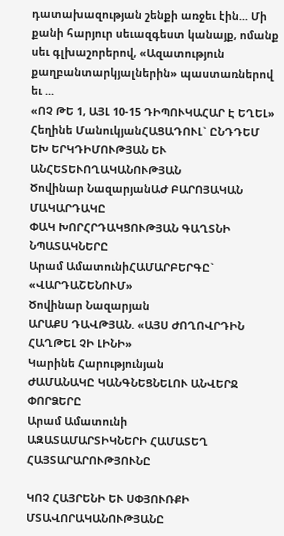դատախազության շենքի առջեւ էին... Մի քանի հարյուր սեւազգեստ կանայք, ոմանք սեւ գլխաշորերով, «Ազատություն քաղբանտարկյալներին» պաստառներով եւ ...
«ՈՉ ԹԵ 1, ԱՅԼ 10-15 ԴԻՊՈՒԿԱՀԱՐ Է ԵՂԵԼ»
Հեղինե ՄանուկյանՀԱՑԱԴՈՒԼ` ԸՆԴԴԵՄ ԵԽ ԵՐԿԴԻՄՈՒԹՅԱՆ ԵՒ ԱՆՀԵՏԵՒՈՂԱԿԱՆՈՒԹՅԱՆ
Ծովինար ՆազարյանԱԺ ԲԱՐՈՅԱԿԱՆ ՄԱԿԱՐԴԱԿԸ
ՓԱԿ ԽՈՐՀՐԴԱԿՑՈՒԹՅԱՆ ԳԱՂՏՆԻ ՆՊԱՏԱԿՆԵՐԸ
Արամ ԱմատունիՀԱՄԱՐԲԵՐԳԸ` «ՎԱՐԴԱՇԵՆՈՒՄ»
Ծովինար Նազարյան
ԱՐԱՔՍ ԴԱՎԹՅԱՆ. «ԱՅՍ ԺՈՂՈՎՐԴԻՆ ՀԱՂԹԵԼ ՉԻ ԼԻՆԻ»
Կարինե Հարությունյան
ԺԱՄԱՆԱԿԸ ԿԱՆԳՆԵՑՆԵԼՈՒ ԱՆՎԵՐՋ ՓՈՐՁԵՐԸ
Արամ Ամատունի
ԱԶԱՏԱՄԱՐՏԻԿՆԵՐԻ ՀԱՄԱՏԵՂ ՀԱՅՏԱՐԱՐՈՒԹՅՈՒՆԸ

ԿՈՉ ՀԱՅՐԵՆԻ ԵՒ ՍՓՅՈՒՌՔԻ ՄՏԱՎՈՐԱԿԱՆՈՒԹՅԱՆԸ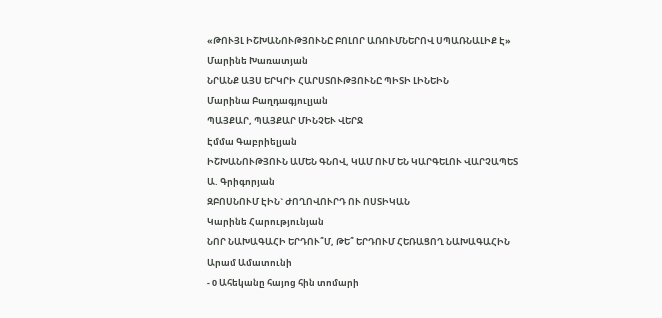«ԹՈՒՅԼ ԻՇԽԱՆՈՒԹՅՈՒՆԸ ԲՈԼՈՐ ԱՌՈՒՄՆԵՐՈՎ ՍՊԱՌՆԱԼԻՔ Է»
Մարինե Խառատյան
ՆՐԱՆՔ ԱՅՍ ԵՐԿՐԻ ՀԱՐՍՏՈՒԹՅՈՒՆԸ ՊԻՏԻ ԼԻՆԵԻՆ
Մարինա Բաղդագյուլյան
ՊԱՅՔԱՐ, ՊԱՅՔԱՐ ՄԻՆՉԵՒ ՎԵՐՋ
Էմմա Գաբրիելյան
ԻՇԽԱՆՈՒԹՅՈՒՆ ԱՄԵՆ ԳՆՈՎ, ԿԱՄ ՈՒՄ ԵՆ ԿԱՐԳԵԼՈՒ ՎԱՐՉԱՊԵՏ
Ա. Գրիգորյան
ԶԲՈՍՆՈՒՄ ԷԻՆ` ԺՈՂՈՎՈՒՐԴ ՈՒ ՈՍՏԻԿԱՆ
Կարինե Հարությունյան
ՆՈՐ ՆԱԽԱԳԱՀԻ ԵՐԴՈՒ՞Մ, ԹԵ՞ ԵՐԴՈՒՄ ՀԵՌԱՑՈՂ ՆԱԽԱԳԱՀԻՆ
Արամ Ամատունի
- 0 Ահեկանը հայոց հին տոմարի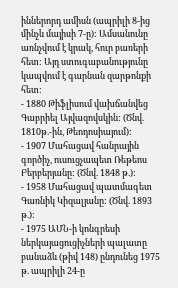իններորդ ամիսն (ապրիլի 8-ից մինչև մայիսի 7-ը): Ամսանունը առնչվում է կրակ, հուր բառերի հետ: Այդ ստուգաբանությունը կապվում է գարնան զարթոնքի հետ:
- 1880 Թիֆլիսում վախճանվեց Գաբրիել Այվազովսկին: (Ծնվ. 1810թ.-ին, Թեոդոսիայում):
- 1907 Մահացավ հանրային գործիչ, ուսուցչապետ Ռեթեոս Բերբերյանը: (Ծնվ. 1848 թ.):
- 1958 Մահացավ պատմագետ Գառնիկ Կիզալյանը: (Ծնվ. 1893 թ.):
- 1975 ԱՄՆ-ի կոնգրեսի ներկայացուցիչների պալատը բանաձև (թիվ 148) ընդունեց 1975 թ. ապրիլի 24-ը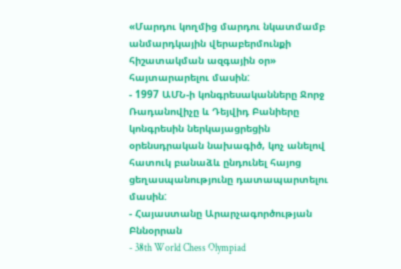«Մարդու կողմից մարդու նկատմամբ անմարդկային վերաբերմունքի հիշատակման ազգային օր» հայտարարելու մասին:
- 1997 ԱՄՆ-ի կոնգրեսականները Ջորջ Ռադանովիչը և Դեյվիդ Բանիերը կոնգրեսին ներկայացրեցին օրենսդրական նախագիծ, կոչ անելով հատուկ բանաձև ընդունել հայոց ցեղասպանությունը դատապարտելու մասին:
- Հայաստանը Արարչագործության Բննօրրան
- 38th World Chess Olympiad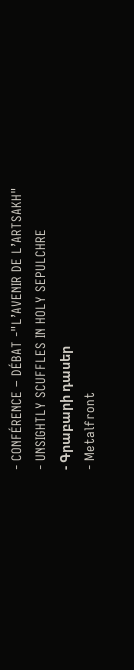- CONFÉRENCE – DÉBAT -"L’AVENIR DE L’ARTSAKH"
- UNSIGHTLY SCUFFLES IN HOLY SEPULCHRE
- Գրաբարի դասեր
- Metalfront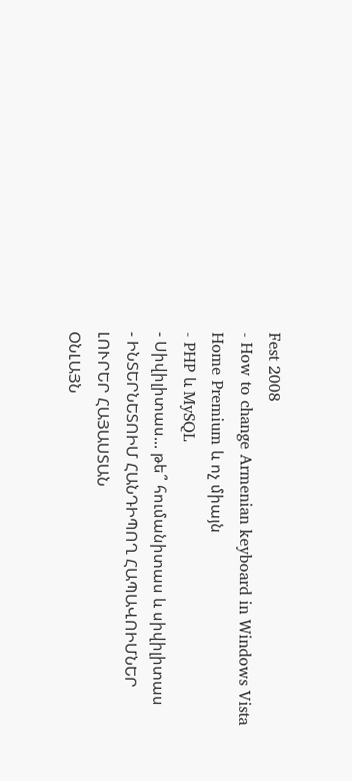Fest 2008
- How to change Armenian keyboard in Windows Vista Home Premium և ոչ միայն
- PHP և MySQL
- Սիվիլիտաս... թե՞ հումանիտաս և սիվիլիտաս
- ԻՆՏԵՐՆԵՏՈԻՄ ՀԱՆԴԻՊՈՂ ՀԱՊԱՎՈԻՄՆԵՐ
ԼՈՒՐԵՐ ՀԱՅԱՍՏԱՆ
ՕՆԼԱՅՆ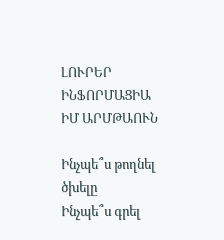ԼՈՒՐԵՐ
ԻՆՖՈՐՄԱՑԻԱ
ԻՄ ԱՐՄԹԱՈՒՆ

Ինչպե՞ս թողնել ծխելը
Ինչպե՞ս գրել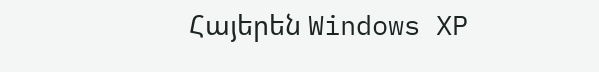Հայերեն Windows XP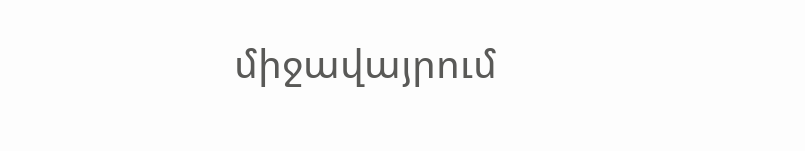միջավայրում